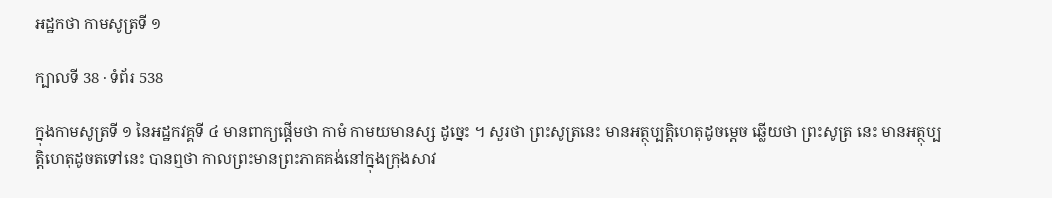អដ្ឋកថា កាមសូត្រទី ១

ក្បាលទី 38 · ទំព័រ 538

ក្នុងកាមសូត្រទី ១ នៃអដ្ឋកវគ្គទី ៤ មានពាក្យផ្តើមថា កាមំ កាមយមានស្ស ដូច្នេះ ។ សួរថា ព្រះសូត្រនេះ មានអត្ថុប្បត្តិហេតុដូចម្តេច ឆ្លើយថា ព្រះសូត្រ នេះ មានអត្ថុប្បត្តិហេតុដូចតទៅនេះ បានឮថា កាលព្រះមានព្រះភាគគង់នៅក្នុងក្រុងសាវ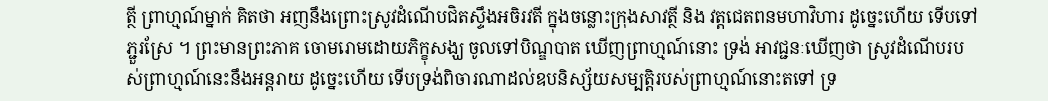ត្ថី ព្រាហ្មណ៍ម្នាក់ គិតថា អញនឹងព្រោះស្រូវដំណើបជិតស្ទឹងអចិរវតី ក្នុងចន្លោះក្រុងសាវត្ថី និង វត្តជេតពនមហាវិហារ ដូច្នេះហើយ ទើបទៅភ្ជួរស្រែ ។ ព្រះមានព្រះភាគ ចោមរោមដោយភិក្ខុសង្ឃ ចូលទៅបិណ្ឌបាត ឃើញព្រាហ្មណ៍នោះ ទ្រង់ អាវជ្ជនៈឃើញថា ស្រូវដំណើបរបស់ព្រាហ្មណ៍នេះនឹងអន្តរាយ ដូច្នេះហើយ ទើបទ្រង់ពិចារណាដល់ឧបនិស្ស័យសម្បត្តិរបស់ព្រាហ្មណ៍នោះតទៅ ទ្រ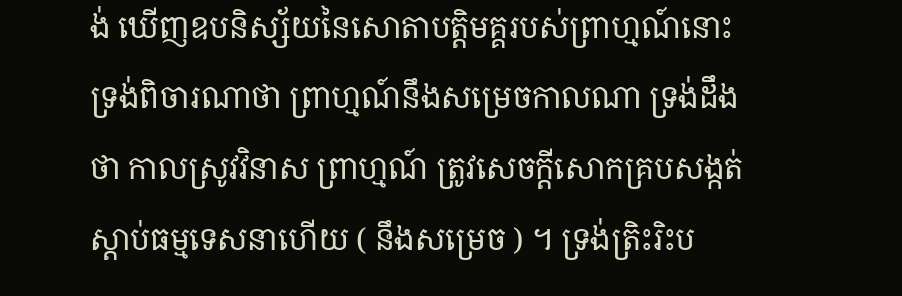ង់ ឃើញឧបនិស្ស័យនៃសោតាបត្តិមគ្គរបស់ព្រាហ្មណ៍នោះ ទ្រង់ពិចារណាថា ព្រាហ្មណ៍នឹងសម្រេចកាលណា ទ្រង់ដឹងថា កាលស្រូវវិនាស ព្រាហ្មណ៍ ត្រូវសេចក្តីសោកគ្របសង្កត់ ស្តាប់ធម្មទេសនាហើយ ( នឹងសម្រេច ) ។ ទ្រង់ត្រិះរិះប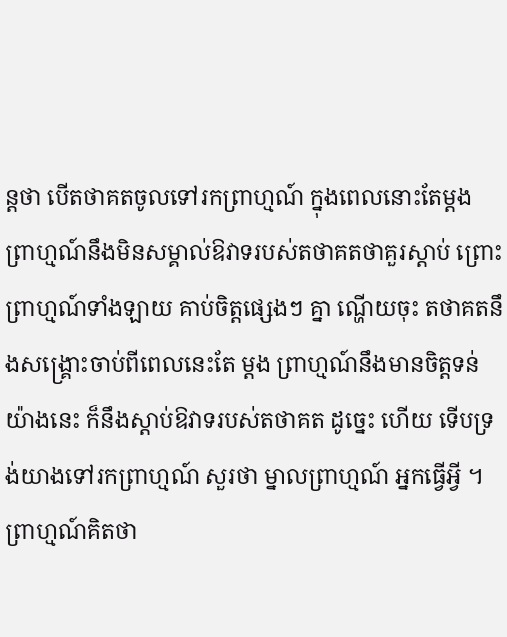ន្តថា បើតថាគតចូលទៅរកព្រាហ្មណ៍ ក្នុងពេលនោះតែម្តង ព្រាហ្មណ៍នឹងមិនសម្គាល់ឱវាទរបស់តថាគតថាគួរស្តាប់ ព្រោះព្រាហ្មណ៍ទាំងឡាយ គាប់ចិត្តផ្សេងៗ គ្នា ណ្ហើយចុះ តថាគតនឹងសង្គ្រោះចាប់ពីពេលនេះតែ ម្តង ព្រាហ្មណ៍នឹងមានចិត្តទន់យ៉ាងនេះ ក៏នឹងស្តាប់ឱវាទរបស់តថាគត ដូច្នេះ ហើយ ទើបទ្រង់យាងទៅរកព្រាហ្មណ៍ សួរថា ម្នាលព្រាហ្មណ៍ អ្នកធ្វើអ្វី ។ ព្រាហ្មណ៍គិតថា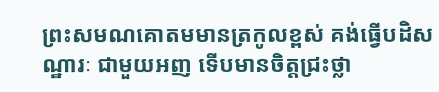ព្រះសមណគោតមមានត្រកូលខ្ពស់ គង់ធ្វើបដិសណ្ឋារៈ ជាមួយអញ ទើបមានចិត្តជ្រះថ្លា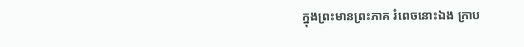ក្នុងព្រះមានព្រះភាគ រំពេចនោះឯង ក្រាប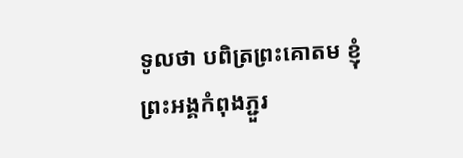ទូលថា បពិត្រព្រះគោតម ខ្ញុំព្រះអង្គកំពុងភ្ជួរ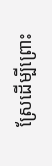ស្រែដើម្បីព្រោះ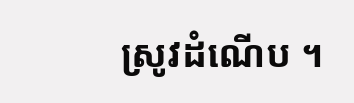ស្រូវដំណើប ។